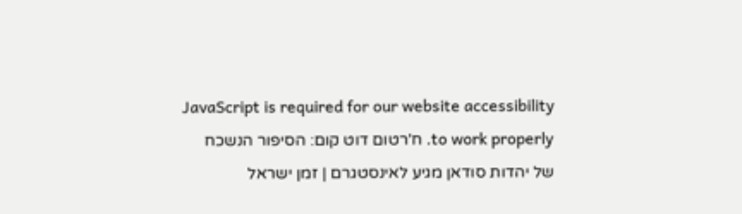JavaScript is required for our website accessibility to work properly. ח'רטום דוט קום: הסיפור הנשכח של יהדות סודאן מגיע לאינסטגרם | זמן ישראל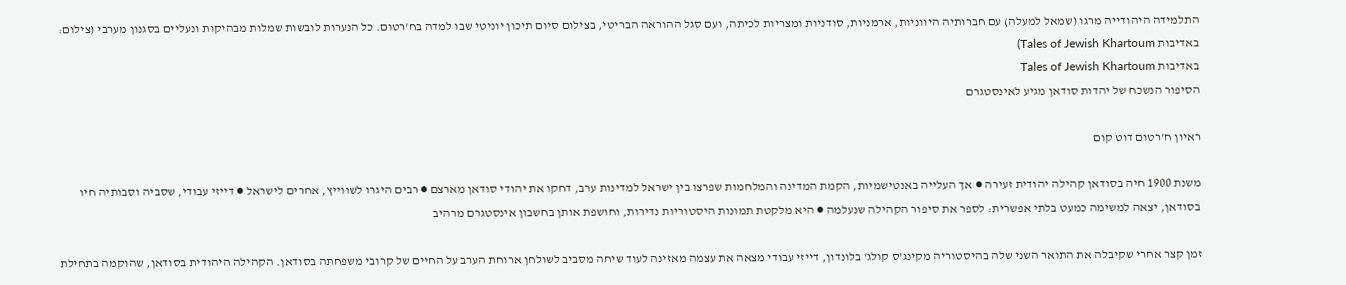התלמידה היהודייה מרגו (שמאל למעלה) עם חברותיה היווניות, ארמניות, סודניות ומצריות לכיתה, ועם סגל ההוראה הבריטי, בצילום סיום תיכון יוניטי שבו למדה בח'רטום. כל הנערות לובשות שמלות מבהיקות ונעליים בסגנון מערבי (צילום: באדיבות Tales of Jewish Khartoum)
באדיבות Tales of Jewish Khartoum
הסיפור הנשכח של יהדות סודאן מגיע לאינסטגרם

ראיון ח'רטום דוט קום

משנת 1900 חיה בסודאן קהילה יהודית זעירה ● אך העלייה באנטישמיות, הקמת המדינה והמלחמות שפרצו בין ישראל למדינות ערב, דחקו את יהודי סודאן מארצם ● רבים היגרו לשווייץ, אחרים לישראל ● דייזי עבודי, שסביה וסבותיה חיו בסודאן, יצאה למשימה כמעט בלתי אפשרית: לספר את סיפור הקהילה שנעלמה ● היא מלקטת תמונות היסטוריות נדירות, וחושפת אותן בחשבון אינסטגרם מרהיב

זמן קצר אחרי שקיבלה את התואר השני שלה בהיסטוריה מקינג'ס קולג' בלונדון, דייזי עבודי מצאה את עצמה מאזינה לעוד שיחה מסביב לשולחן ארוחת הערב על החיים של קרובי משפחתה בסודאן. הקהילה היהודית בסודאן, שהוקמה בתחילת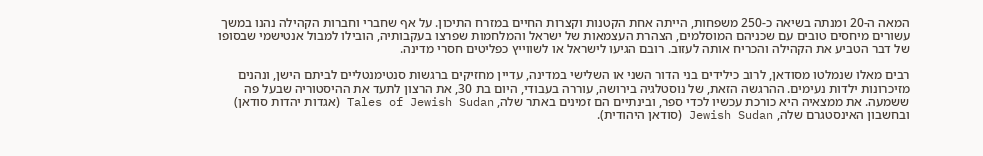המאה ה-20 ומנתה בשיאה כ-250 משפחות, הייתה אחת הקטנות וקצרות החיים במזרח התיכון. על אף שחברי וחברות הקהילה נהנו במשך עשורים מיחסים טובים עם שכניהם המוסלמים, הצהרת העצמאות של ישראל והמלחמות שפרצו בעקבותיה, הובילו למבול אנטישמי שבסופו של דבר הטביע את הקהילה והכריח אותה לעזוב. רובם הגיעו לישראל או לשווייץ כפליטים חסרי מדינה.

רבים מאלו שנמלטו מסודאן, לרוב כילידים בני הדור השני או השלישי במדינה, עדיין מחזיקים ברגשות סנטימנטליים לביתם הישן, ונהנים מזיכרונות ילדות נעימים. ההרגשה הזאת, של נוסטלגיה בירושה, עוררה בעבודי, היום בת 30, את הרצון לתעד את ההיסטוריה שבעל פה ששמעה. את ממצאיה היא כורכת עכשיו לכדי ספר, ובינתיים הם זמינים באתר שלה, Tales of Jewish Sudan (אגדות יהדות סודאן) ובחשבון האינסטגרם שלה, Jewish Sudan (סודאן היהודית).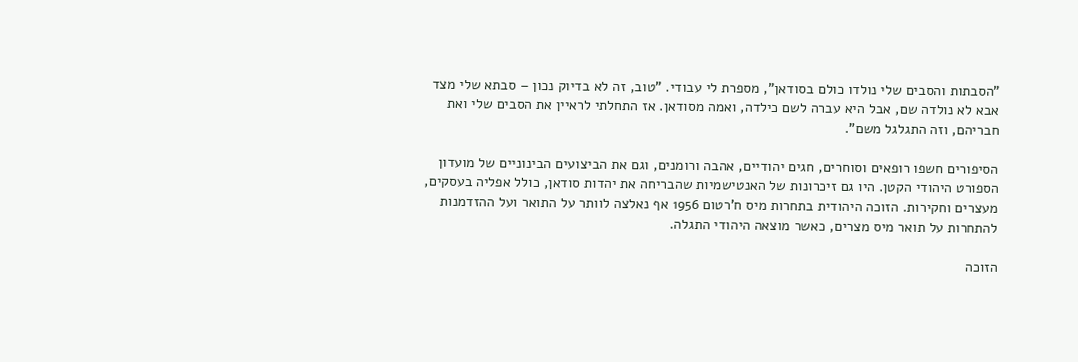"הסבתות והסבים שלי נולדו כולם בסודאן", מספרת לי עבודי. "טוב, זה לא בדיוק נכון – סבתא שלי מצד אבא לא נולדה שם, אבל היא עברה לשם כילדה, ואמה מסודאן. אז התחלתי לראיין את הסבים שלי ואת חבריהם, וזה התגלגל משם".

הסיפורים חשפו רופאים וסוחרים, חגים יהודיים, אהבה ורומנים, וגם את הביצועים הבינוניים של מועדון הספורט היהודי הקטן. היו גם זיכרונות של האנטישמיות שהבריחה את יהדות סודאן, כולל אפליה בעסקים, מעצרים וחקירות. הזוכה היהודית בתחרות מיס ח'רטום 1956 אף נאלצה לוותר על התואר ועל ההזדמנות להתחרות על תואר מיס מצרים, כאשר מוצאה היהודי התגלה.

הזוכה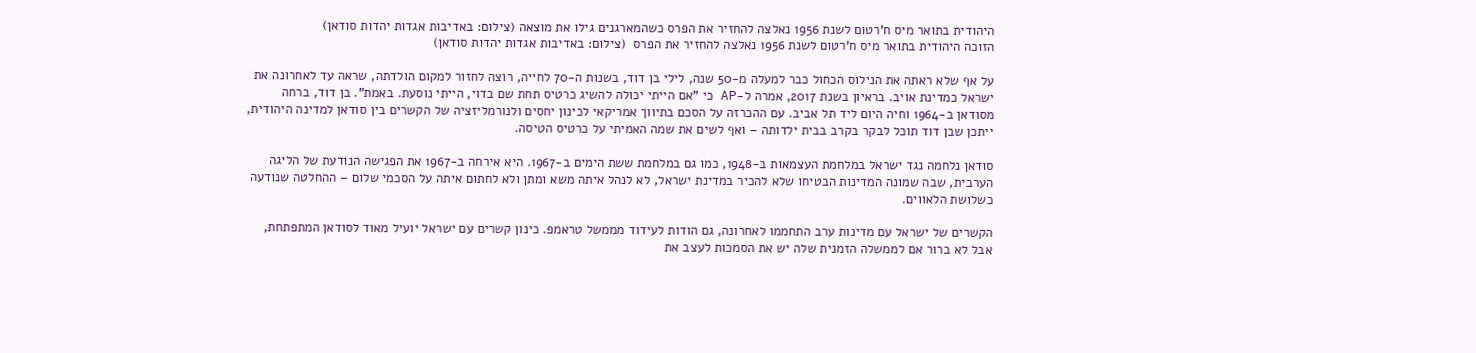היהודית בתואר מיס ח'רטום לשנת 1956 נאלצה להחזיר את הפרס כשהמארגנים גילו את מוצאה (צילום: באדיבות אגדות יהדות סודאן)
הזוכה היהודית בתואר מיס ח'רטום לשנת 1956 נאלצה להחזיר את הפרס  (צילום: באדיבות אגדות יהדות סודאן)

על אף שלא ראתה את הנילוס הכחול כבר למעלה מ-50 שנה, לילי בן דוד, בשנות ה-70 לחייה, רוצה לחזור למקום הולדתה, שראה עד לאחרונה את ישראל כמדינת אויב. בראיון בשנת 2017, אמרה ל-AP כי "אם הייתי יכולה להשיג כרטיס תחת שם בדוי, הייתי נוסעת. באמת". בן דוד, ברחה מסודאן ב-1964 וחיה היום ליד תל אביב. עם ההכרזה על הסכם בתיווך אמריקאי לכינון יחסים ולנורמליזציה של הקשרים בין סודאן למדינה היהודית, ייתכן שבן דוד תוכל לבקר בקרב בבית ילדותה – ואף לשים את שמה האמיתי על כרטיס הטיסה.

סודאן נלחמה נגד ישראל במלחמת העצמאות ב-1948, כמו גם במלחמת ששת הימים ב-1967. היא אירחה ב-1967 את הפגישה הנודעת של הליגה הערבית, שבה שמונה המדינות הבטיחו שלא להכיר במדינת ישראל, לא לנהל איתה משא ומתן ולא לחתום איתה על הסכמי שלום – ההחלטה שנודעה כשלושת הלאווים.

הקשרים של ישראל עם מדינות ערב התחממו לאחרונה, גם הודות לעידוד מממשל טראמפ. כינון קשרים עם ישראל יועיל מאוד לסודאן המתפתחת, אבל לא ברור אם לממשלה הזמנית שלה יש את הסמכות לעצב את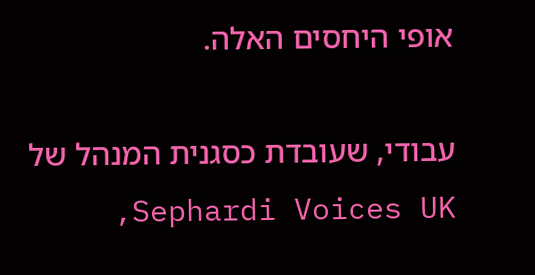אופי היחסים האלה.

עבודי, שעובדת כסגנית המנהל של Sephardi Voices UK,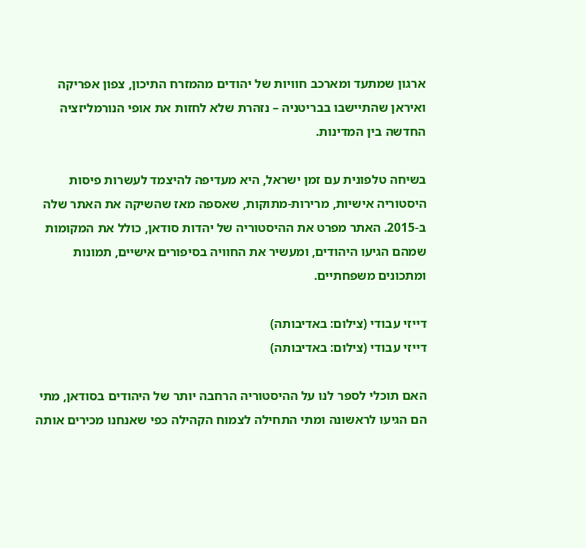ארגון שמתעד ומארכב חוויות של יהודים מהמזרח התיכון, צפון אפריקה ואיראן שהתיישבו בבריטניה – נזהרת שלא לחזות את אופי הנורמליזציה החדשה בין המדינות.

בשיחה טלפונית עם זמן ישראל, היא מעדיפה להיצמד לעשרות פיסות היסטוריה אישיות, מרירות-מתוקות, שאספה מאז שהשיקה את האתר שלה ב-2015. האתר מפרט את ההיסטוריה של יהדות סודאן, כולל את המקומות שמהם הגיעו היהודים, ומעשיר את החוויה בסיפורים אישיים, תמונות ומתכונים משפחתיים.

דייזי עבודי (צילום: באדיבותה)
דייזי עבודי (צילום: באדיבותה)

האם תוכלי לספר לנו על ההיסטוריה הרחבה יותר של היהודים בסודאן, מתי הם הגיעו לראשונה ומתי התחילה לצמוח הקהילה כפי שאנחנו מכירים אותה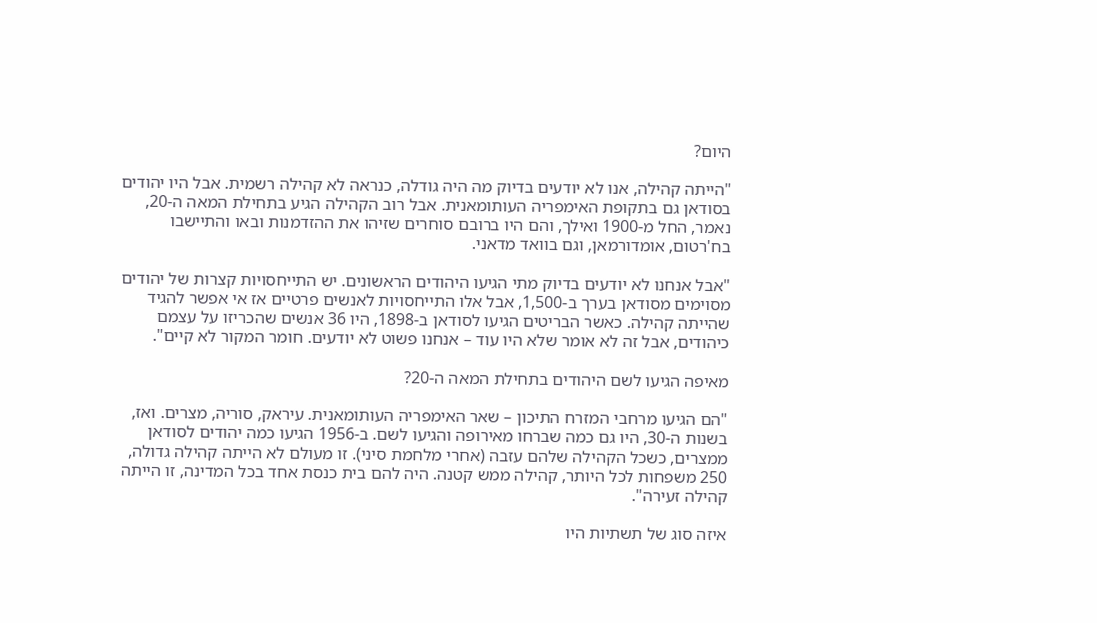היום?

"הייתה קהילה, אנו לא יודעים בדיוק מה היה גודלה, כנראה לא קהילה רשמית. אבל היו יהודים בסודאן גם בתקופת האימפריה העותומאנית. אבל רוב הקהילה הגיע בתחילת המאה ה-20, נאמר, החל מ-1900 ואילך, והם היו ברובם סוחרים שזיהו את ההזדמנות ובאו והתיישבו בח'רטום, אומדורמאן, וגם בוואד מדאני.

"אבל אנחנו לא יודעים בדיוק מתי הגיעו היהודים הראשונים. יש התייחסויות קצרות של יהודים מסוימים מסודאן בערך ב-1,500, אבל אלו התייחסויות לאנשים פרטיים אז אי אפשר להגיד שהייתה קהילה. כאשר הבריטים הגיעו לסודאן ב-1898, היו 36 אנשים שהכריזו על עצמם כיהודים, אבל זה לא אומר שלא היו עוד – אנחנו פשוט לא יודעים. חומר המקור לא קיים".

מאיפה הגיעו לשם היהודים בתחילת המאה ה-20?

"הם הגיעו מרחבי המזרח התיכון – שאר האימפריה העותומאנית. עיראק, סוריה, מצרים. ואז, בשנות ה-30, היו גם כמה שברחו מאירופה והגיעו לשם. ב-1956 הגיעו כמה יהודים לסודאן ממצרים, כשכל הקהילה שלהם עזבה (אחרי מלחמת סיני). זו מעולם לא הייתה קהילה גדולה, 250 משפחות לכל היותר, קהילה ממש קטנה. היה להם בית כנסת אחד בכל המדינה, זו הייתה קהילה זעירה".

איזה סוג של תשתיות היו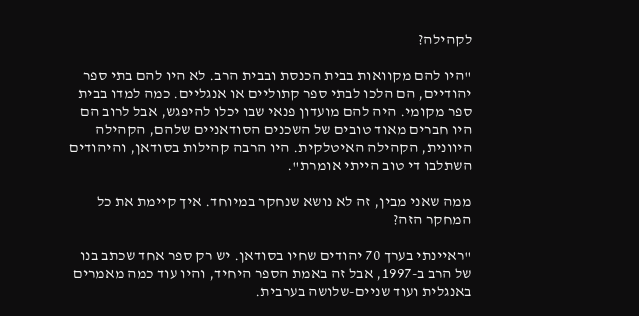לקהילה?

"היו להם מקוואות בבית הכנסת ובבית הרב. לא היו להם בתי ספר יהודיים, הם הלכו לבתי ספר קתוליים או אנגליים. כמה למדו בבית ספר מקומי. היה להם מועדון פנאי שבו יכלו להיפגש, אבל לרוב הם היו חברים מאוד טובים של השכנים הסודאניים שלהם, הקהילה היוונית, הקהילה האיטלקית. היו הרבה קהילות בסודאן, והיהודים השתלבו די טוב הייתי אומרת".

ממה שאני מבין, זה לא נושא שנחקר במיוחד. איך קיימת את כל המחקר הזה?

"ראיינתי בערך 70 יהודים שחיו בסודאן. יש רק ספר אחד שכתב בנו של הרב ב-1997, אבל זה באמת הספר היחיד, והיו עוד כמה מאמרים באנגלית ועוד שניים-שלושה בערבית.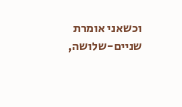וכשאני אומרת שניים-שלושה,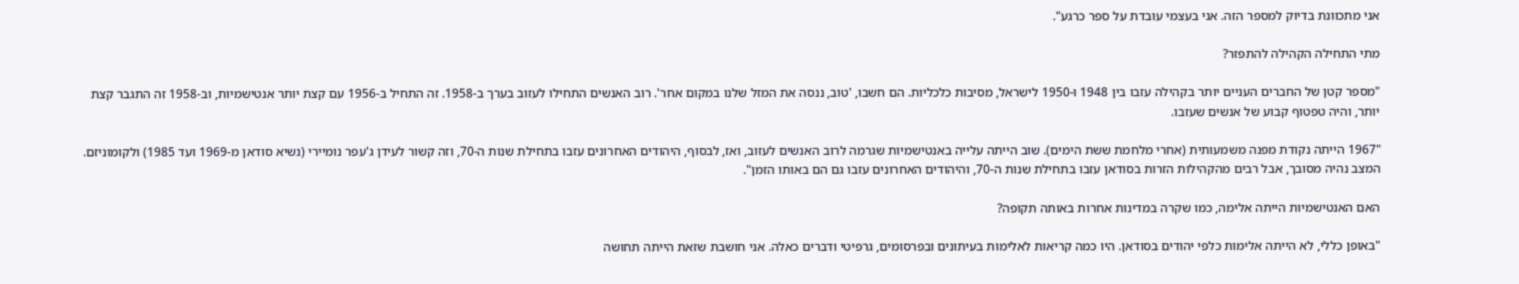אני מתכוונת בדיוק למספר הזה. אני בעצמי עובדת על ספר כרגע".

מתי התחילה הקהילה להתפזר?

"מספר קטן של החברים העניים יותר בקהילה עזבו בין 1948 ו-1950 לישראל, מסיבות כלכליות. הם חשבו, 'טוב, ננסה את המזל שלנו במקום אחר'. רוב האנשים התחילו לעזוב בערך ב-1958. זה התחיל ב-1956 עם קצת יותר אנטישמיות, וב-1958 זה התגבר קצת יותר, והיה טפטוף קבוע של אנשים שעזבו.

"1967 הייתה נקודת מפנה משמעותית (אחרי מלחמת ששת הימים). שוב הייתה עלייה באנטישמיות שגרמה לרוב האנשים לעזוב, ואז, לבסוף, היהודים האחרונים עזבו בתחילת שנות ה-70, וזה קשור לעידן ג'עפר נומיירי (נשיא סודאן מ-1969 ועד 1985) ולקומוניזם. המצב נהיה מסובך, אבל רבים מהקהילות הזרות בסודאן עזבו בתחילת שנות ה-70, והיהודים האחרונים עזבו גם הם באותו הזמן".

האם האנטישמיות הייתה אלימה, כמו שקרה במדינות אחרות באותה תקופה?

"באופן כללי, לא הייתה אלימות כלפי יהודים בסודאן. היו כמה קריאות לאלימות בעיתונים ובפרסומים, גרפיטי ודברים כאלה. אני חושבת שזאת הייתה תחושה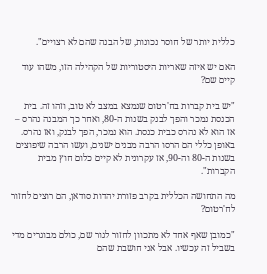כללית יותר של חוסר נכונות, של הבנה שהם לא רצויים".

האם יש איזה שאריות היסטוריות של הקהילה הזו, משהו עוד קיים שם?

"יש בית קברות בח'רטום שנמצא במצב לא טוב, וזהו זה. בית הכנסת נמכר והפך לבנק בשנות ה-80, ואחר כך המבנה נהרס – אז הוא לא נהרס כבית כנסת. הוא נמכר, הפך לבנק, ואז נהרס. באופן כללי הם הרסו הרבה מבנים ישנים, ועשו הרבה שיפוצים בשנות ה-80 וה-90, אז עקרונית לא קיים כלום חוץ מבית הקברות".

מה התחושה הכללית בקרב פזורת יהדות סודאן, הם רוצים לחזור לח'רטום?

"כמובן שאף אחד לא מתכוון לחזור לגור שם, כולם מבוגרים מדי בשביל זה עכשיו. אבל אני חושבת שהם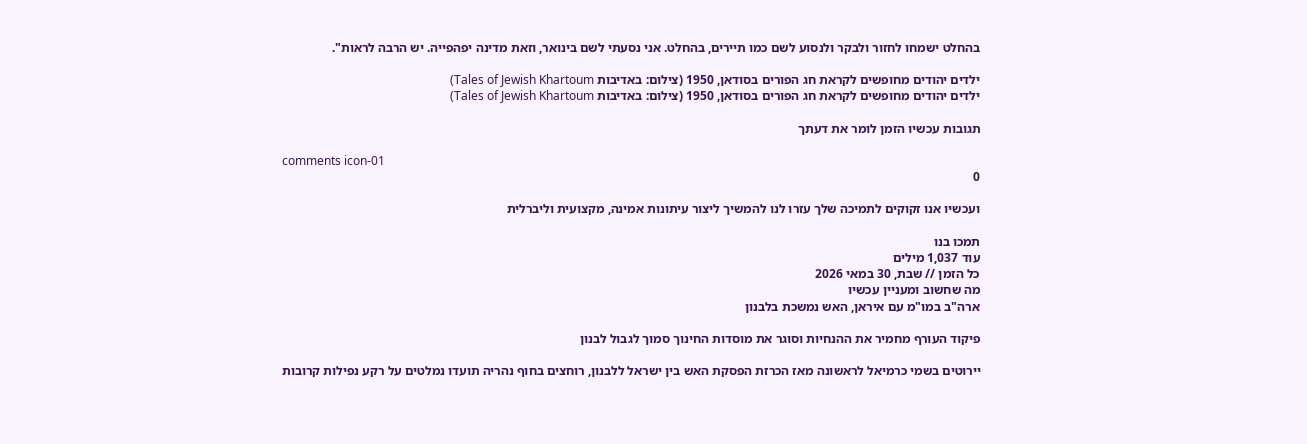בהחלט ישמחו לחזור ולבקר ולנסוע לשם כמו תיירים, בהחלט. אני נסעתי לשם בינואר, וזאת מדינה יפהפייה. יש הרבה לראות".

ילדים יהודים מחופשים לקראת חג הפורים בסודאן, 1950 (צילום: באדיבות Tales of Jewish Khartoum)
ילדים יהודים מחופשים לקראת חג הפורים בסודאן, 1950 (צילום: באדיבות Tales of Jewish Khartoum)

תגובות עכשיו הזמן לומר את דעתך

comments icon-01
0

ועכשיו אנו זקוקים לתמיכה שלך עזרו לנו להמשיך ליצור עיתונות אמינה, מקצועית וליברלית

תמכו בנו
עוד 1,037 מילים
כל הזמן // שבת, 30 במאי 2026
מה שחשוב ומעניין עכשיו
ארה"ב במו"מ עם איראן, האש נמשכת בלבנון

פיקוד העורף מחמיר את ההנחיות וסוגר את מוסדות החינוך סמוך לגבול לבנון

יירוטים בשמי כרמיאל לראשונה מאז הכרזת הפסקת האש בין ישראל ללבנון, רוחצים בחוף נהריה תועדו נמלטים על רקע נפילות קרובות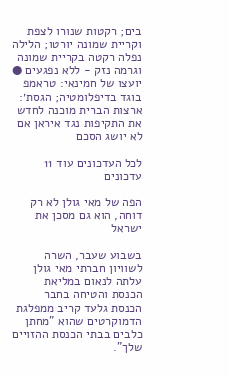בים; רקטות שנורו לצפת וקריית שמונה יורטו; הלילה נפלה רקטה בקריית שמונה וגרמה נזק - ללא נפגעים ● יועצו של חמינאי: טראמפ בוגד בדיפלומטיה; הגסת׳: ארצות הברית מוכנה לחדש את התקיפות נגד איראן אם לא יושג הסכם

לכל העדכונים עוד 11 עדכונים

הפה של מאי גולן לא רק דוחה, הוא גם מסכן את ישראל

בשבוע שעבר, השרה לשוויון חברתי מאי גולן עלתה לנאום במליאת הכנסת והטיחה בחבר הכנסת גלעד קריב ממפלגת הדמוקרטים שהוא "מחתן כלבים בבתי הכנסת ההזויים שלך".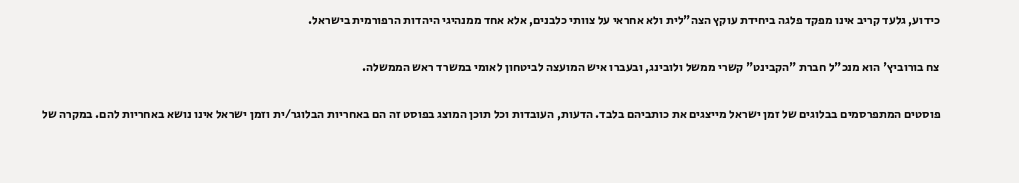כידוע, גלעד קריב אינו מפקד פלגה ביחידת עוקץ הצה"לית ולא אחראי על צוותי כלבנים, אלא אחד ממנהיגי היהדות הרפורמית בישראל.

צח בורוביץ' הוא מנכ"ל חברת "הקבינט" קשרי ממשל ולובינג, ובעברו איש המועצה לביטחון לאומי במשרד ראש הממשלה.

פוסטים המתפרסמים בבלוגים של זמן ישראל מייצגים את כותביהם בלבד. הדעות, העובדות וכל תוכן המוצג בפוסט זה הם באחריות הבלוגר/ית וזמן ישראל אינו נושא באחריות להם. במקרה של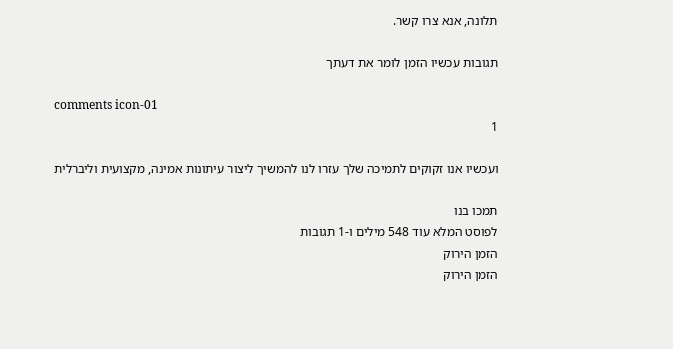תלונה, אנא צרו קשר.

תגובות עכשיו הזמן לומר את דעתך

comments icon-01
1

ועכשיו אנו זקוקים לתמיכה שלך עזרו לנו להמשיך ליצור עיתונות אמינה, מקצועית וליברלית

תמכו בנו
לפוסט המלא עוד 548 מילים ו-1 תגובות
הזמן הירוק
הזמן הירוק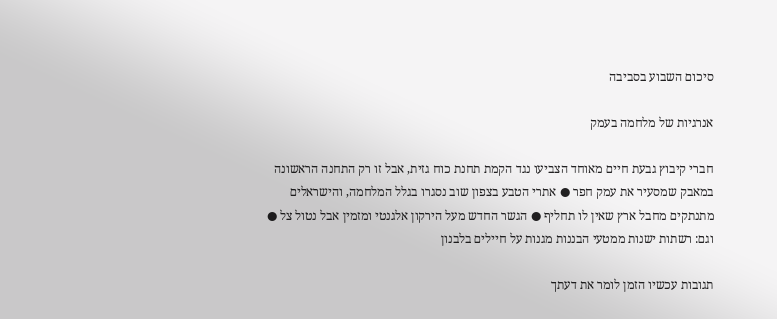סיכום השבוע בסביבה

אנרגיות של מלחמה בעמק

חברי קיבוץ גבעת חיים מאוחד הצביעו נגד הקמת תחנת כוח גזית, אבל זו רק התחנה הראשונה במאבק שמסעיר את עמק חפר ● אתרי הטבע בצפון שוב נסגרו בגלל המלחמה, והישראלים מתנתקים מחבל ארץ שאין לו תחליף ● הגשר החדש מעל הירקון אלגנטי ומזמין אבל נטול צל ● וגם: רשתות ישנות ממטעי הבננות מגנות על חיילים בלבנון

תגובות עכשיו הזמן לומר את דעתך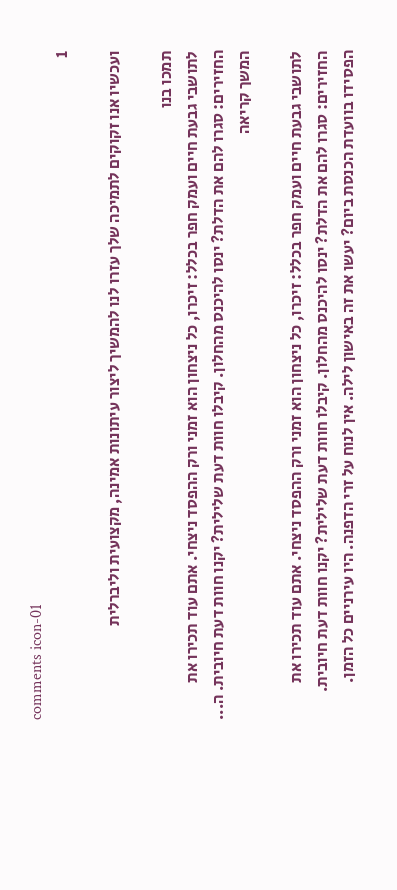comments icon-01
1

ועכשיו אנו זקוקים לתמיכה שלך עזרו לנו להמשיך ליצור עיתונות אמינה, מקצועית וליברלית

תמכו בנו
לתושבי גבעת חיים ועמק חפר בכלל: זיכרו, כל ניצחון הוא זמני ורק ההפסד ניצחי. אתם עוד תכירו את החזירים: סגרו להם את הדלת? ינסו להיכנס מהחלון. קיבלו חוות דעת שלילית? יקנו חוות דעת חיובית. ה... המשך קריאה

לתושבי גבעת חיים ועמק חפר בכלל: זיכרו, כל ניצחון הוא זמני ורק ההפסד ניצחי. אתם עוד תכירו את החזירים: סגרו להם את הדלת? ינסו להיכנס מהחלון. קיבלו חוות דעת שלילית? יקנו חוות דעת חיובית. הפסידו בוועדת הכנסת ביום? יעשו את זה באישון לילה. אין לנוח על זרי הדפנה. היו עירניים כל הזמן.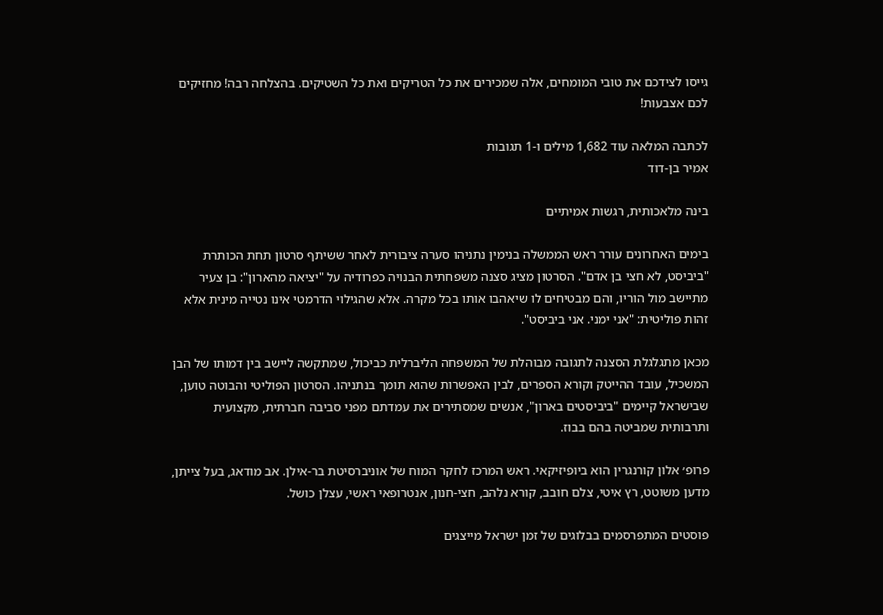גייסו לצידכם את טובי המומחים, אלה שמכירים את כל הטריקים ואת כל השטיקים. בהצלחה רבה! מחזיקים לכם אצבעות!

לכתבה המלאה עוד 1,682 מילים ו-1 תגובות
אמיר בן-דוד

בינה מלאכותית, רגשות אמיתיים

בימים האחרונים עורר ראש הממשלה בנימין נתניהו סערה ציבורית לאחר ששיתף סרטון תחת הכותרת "ביביסט, לא חצי בן אדם". הסרטון מציג סצנה משפחתית הבנויה כפרודיה על "יציאה מהארון": בן צעיר מתיישב מול הוריו, והם מבטיחים לו שיאהבו אותו בכל מקרה. אלא שהגילוי הדרמטי אינו נטייה מינית אלא זהות פוליטית: "אני ימני. אני ביביסט".

מכאן מתגלגלת הסצנה לתגובה מבוהלת של המשפחה הליברלית כביכול, שמתקשה ליישב בין דמותו של הבן המשכיל, עובד ההייטק וקורא הספרים, לבין האפשרות שהוא תומך בנתניהו. הסרטון הפוליטי והבוטה טוען, שבישראל קיימים "ביביסטים בארון", אנשים שמסתירים את עמדתם מפני סביבה חברתית, מקצועית ותרבותית שמביטה בהם בבוז.

פרופ׳ אלון קורנגרין הוא ביופיזיקאי. ראש המרכז לחקר המוח של אוניברסיטת בר-אילן. אב מודאג, בעל צייתן, מדען משוטט, רץ איטי, צלם חובב, קורא נלהב, חצי-חנון, אנטרופאי ראשי, עצלן כושל.

פוסטים המתפרסמים בבלוגים של זמן ישראל מייצגים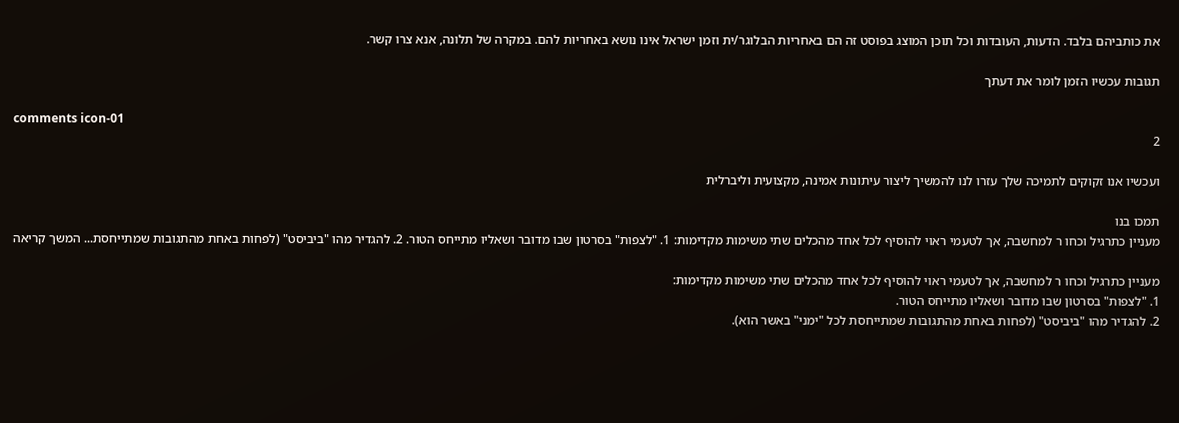את כותביהם בלבד. הדעות, העובדות וכל תוכן המוצג בפוסט זה הם באחריות הבלוגר/ית וזמן ישראל אינו נושא באחריות להם. במקרה של תלונה, אנא צרו קשר.

תגובות עכשיו הזמן לומר את דעתך

comments icon-01
2

ועכשיו אנו זקוקים לתמיכה שלך עזרו לנו להמשיך ליצור עיתונות אמינה, מקצועית וליברלית

תמכו בנו
מעניין כתרגיל וכחו ר למחשבה, אך לטעמי ראוי להוסיף לכל אחד מהכלים שתי משימות מקדימות: 1. "לצפות" בסרטון שבו מדובר ושאליו מתייחס הטור. 2. להגדיר מהו "ביביסט" (לפחות באחת מהתגובות שמתייחסת... המשך קריאה

מעניין כתרגיל וכחו ר למחשבה, אך לטעמי ראוי להוסיף לכל אחד מהכלים שתי משימות מקדימות:
1. "לצפות" בסרטון שבו מדובר ושאליו מתייחס הטור.
2. להגדיר מהו "ביביסט" (לפחות באחת מהתגובות שמתייחסת לכל "ימני" באשר הוא).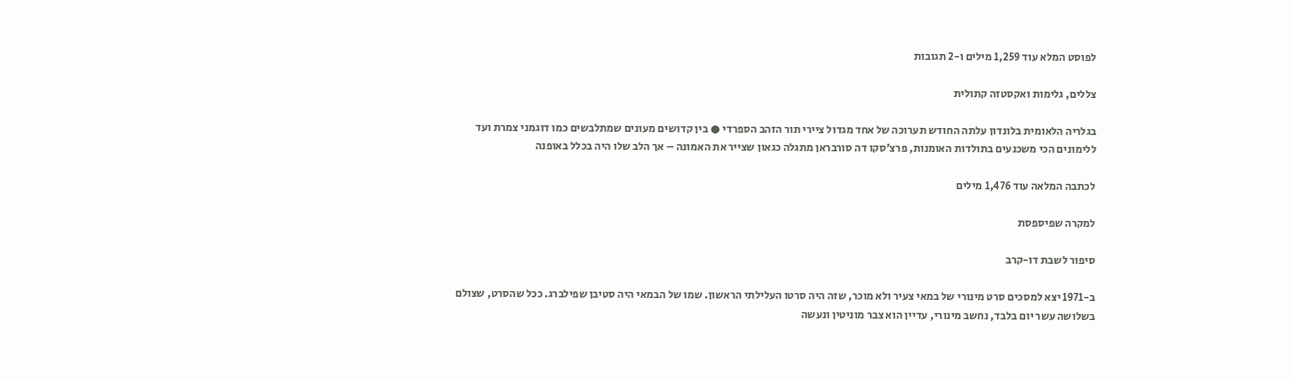לפוסט המלא עוד 1,259 מילים ו-2 תגובות

צללים, גלימות ואקסטזה קתולית

בגלריה הלאומית בלונדון עלתה החודש תערוכה של אחד מגדול ציירי תור הזהב הספרדי ● בין קדושים מעונים שמתלבשים כמו דוגמני צמרת ועד ללימונים הכי משכנעים בתולדות האומנות, פרצ'סקו דה סורבראן מתגלה כגאון שצייר את האמונה – אך הלב שלו היה בכלל באופנה

לכתבה המלאה עוד 1,476 מילים

למקרה שפיספסת

סיפור לשבת דו-קרב

ב-1971 יצא למסכים סרט מינורי של במאי צעיר ולא מוכר, שזה היה סרטו העלילתי הראשון. שמו של הבמאי היה סטיבן שפילברג. ככל שהסרט, שצולם בשלושה עשר יום בלבד, נחשב מינורי, עדיין הוא צבר מוניטין ונעשה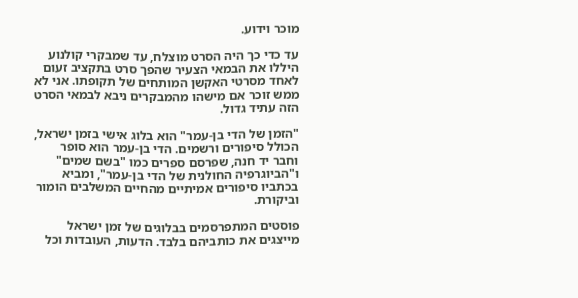מוכר וידוע.

עד כדי כך היה הסרט מוצלח, עד שמבקרי קולנוע היללו את הבמאי הצעיר שהפך סרט בתקציב זעום לאחד מסרטי האקשן המותחים של תקופתו. אני לא ממש זוכר אם מישהו מהמבקרים ניבא לבמאי הסרט הזה עתיד גדול.

"הזמן של הדי בן-עמר" הוא בלוג אישי בזמן ישראל, הכולל סיפורים ורשמים. הדי בן-עמר הוא סופר וחבר יד חנה, שפרסם ספרים כמו "בשם שמים" ו"הביוגרפיה החולנית של הדי בן-עמר", ומביא בכתביו סיפורים אמיתיים מהחיים המשלבים הומור וביקורת.

פוסטים המתפרסמים בבלוגים של זמן ישראל מייצגים את כותביהם בלבד. הדעות, העובדות וכל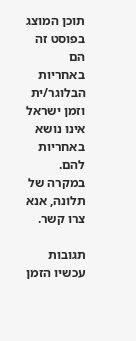תוכן המוצג בפוסט זה הם באחריות הבלוגר/ית וזמן ישראל אינו נושא באחריות להם. במקרה של תלונה, אנא צרו קשר.

תגובות עכשיו הזמן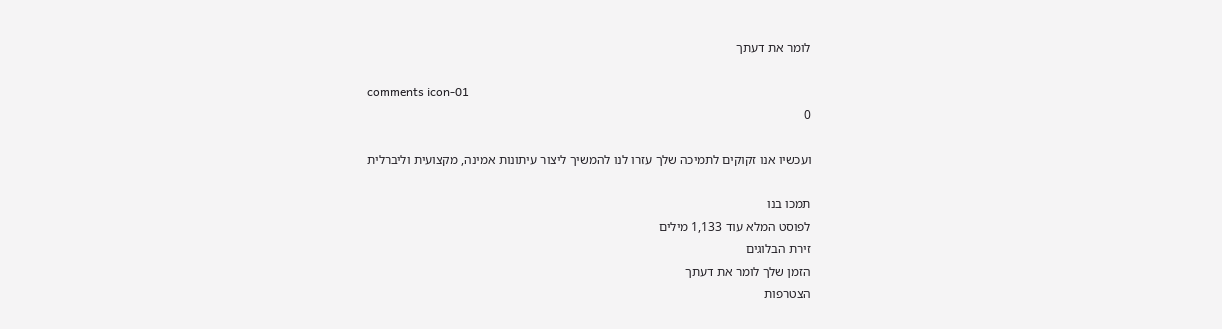לומר את דעתך

comments icon-01
0

ועכשיו אנו זקוקים לתמיכה שלך עזרו לנו להמשיך ליצור עיתונות אמינה, מקצועית וליברלית

תמכו בנו
לפוסט המלא עוד 1,133 מילים
זירת הבלוגים
הזמן שלך לומר את דעתך
הצטרפות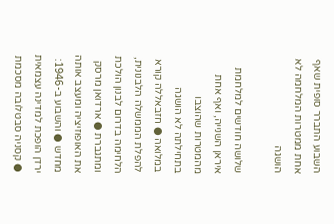השבוע התברר סופית שאף אחת ממטרות המלחמה לא הושגה

שלושה חודשים למלחמת איראן השנייה, ואף אחת מהמטרות שהוצבו בתחילתה לא הושגה במלואה ● חזבאללה קורא להפלת הממשלה הלבנונית, הלחימה בדרום לבנון הולכת ומתגברת ● ארדואן מרסק את האופוזיציה ומעצב אותה מחדש ● והשבוע ב-1946: ירדן הופכת למדינה עצמאית ● קסניה סבטלובה מסכמת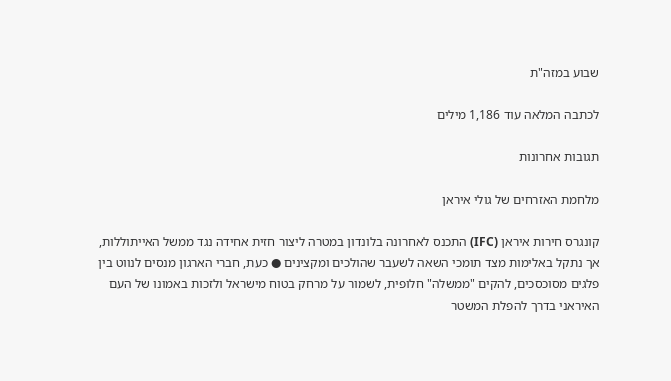שבוע במזה"ת

לכתבה המלאה עוד 1,186 מילים

תגובות אחרונות

מלחמת האזרחים של גולי איראן

קונגרס חירות איראן (IFC) התכנס לאחרונה בלונדון במטרה ליצור חזית אחידה נגד ממשל האייתוללות, אך נתקל באלימות מצד תומכי השאה לשעבר שהולכים ומקצינים ● כעת, חברי הארגון מנסים לנווט בין פלגים מסוכסכים, להקים "ממשלה" חלופית, לשמור על מרחק בטוח מישראל ולזכות באמונו של העם האיראני בדרך להפלת המשטר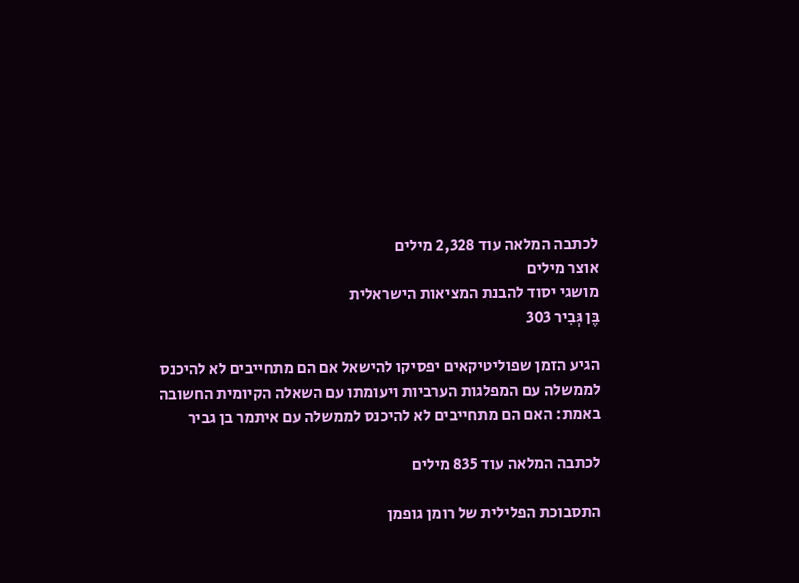לכתבה המלאה עוד 2,328 מילים
אוצר מילים
מושגי יסוד להבנת המציאות הישראלית
בֶּן גְּבִיר 303

הגיע הזמן שפוליטיקאים יפסיקו להישאל אם הם מתחייבים לא להיכנס לממשלה עם המפלגות הערביות ויעומתו עם השאלה הקיומית החשובה באמת: האם הם מתחייבים לא להיכנס לממשלה עם איתמר בן גביר

לכתבה המלאה עוד 835 מילים

התסבוכת הפלילית של רומן גופמן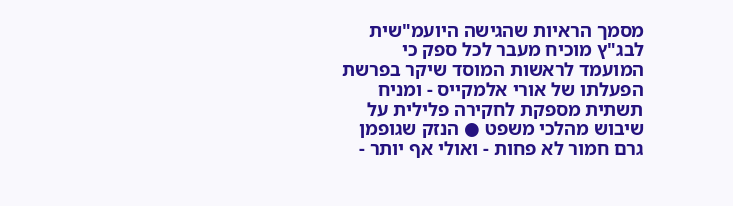מסמך הראיות שהגישה היועמ"שית לבג"ץ מוכיח מעבר לכל ספק כי המועמד לראשות המוסד שיקר בפרשת הפעלתו של אורי אלמקייס - ומניח תשתית מספקת לחקירה פלילית על שיבוש מהלכי משפט ● הנזק שגופמן גרם חמור לא פחות - ואולי אף יותר -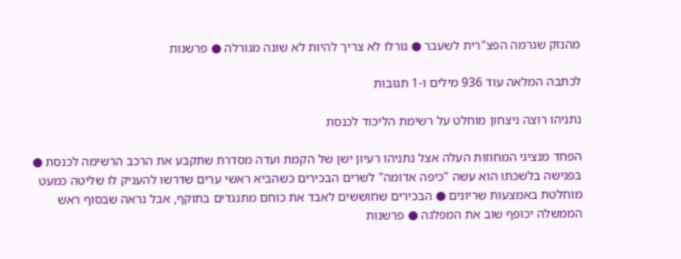מהנזק שגרמה הפצ"רית לשעבר ● גורלו לא צריך להיות לא שונה מגורלה ● פרשנות

לכתבה המלאה עוד 936 מילים ו-1 תגובות

נתניהו רוצה ניצחון מוחלט על רשימת הליכוד לכנסת

הפחד מנציגי המחוזות העלה אצל נתניהו רעיון ישן של הקמת ועדה מסדרת שתקבע את הרכב הרשימה לכנסת ● בפגישה בלשכתו הוא עשה "כיפה אדומה" לשרים הבכירים כשהביא ראשי ערים שדרשו להעניק לו שליטה כמעט מוחלטת באמצעות שריונים ● הבכירים שחוששים לאבד את כוחם מתנגדים בתוקף, אבל נראה שבסוף ראש הממשלה יכופף שוב את המפלגה ● פרשנות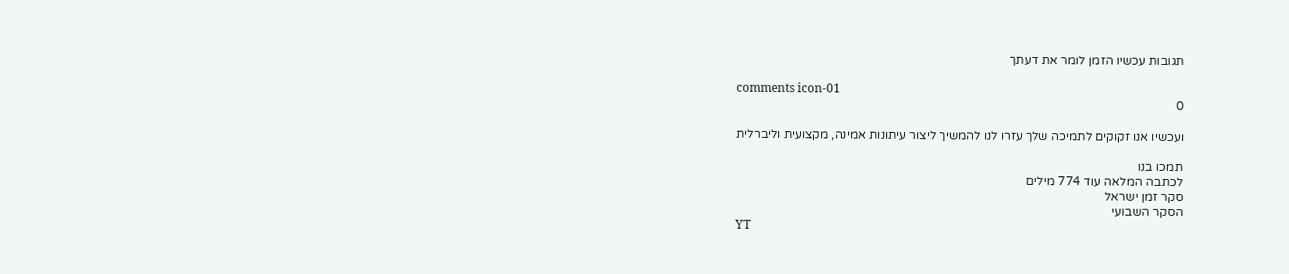תגובות עכשיו הזמן לומר את דעתך

comments icon-01
0

ועכשיו אנו זקוקים לתמיכה שלך עזרו לנו להמשיך ליצור עיתונות אמינה, מקצועית וליברלית

תמכו בנו
לכתבה המלאה עוד 774 מילים
סקר זמן ישראל
הסקר השבועי
YT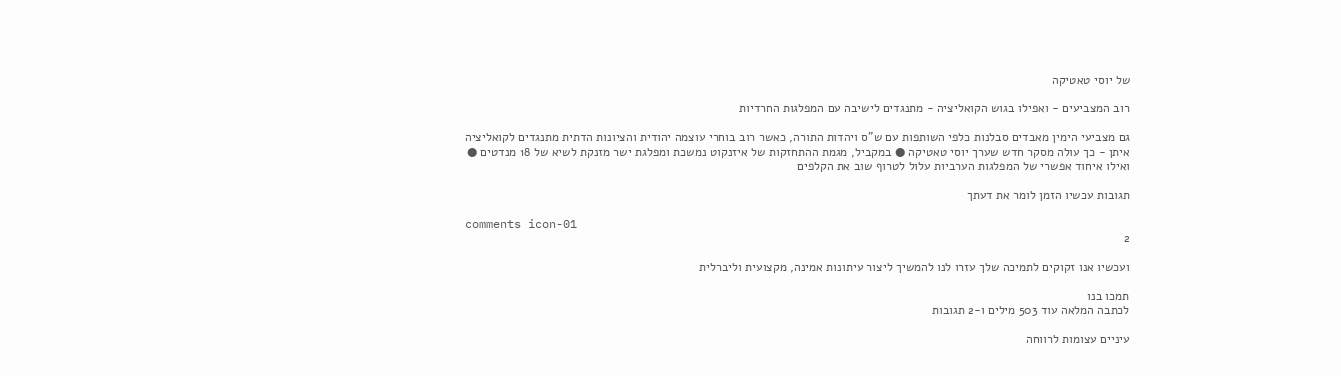של יוסי טאטיקה

רוב המצביעים - ואפילו בגוש הקואליציה - מתנגדים לישיבה עם המפלגות החרדיות

גם מצביעי הימין מאבדים סבלנות כלפי השותפות עם ש"ס ויהדות התורה, כאשר רוב בוחרי עוצמה יהודית והציונות הדתית מתנגדים לקואליציה איתן - כך עולה מסקר חדש שערך יוסי טאטיקה ● במקביל, מגמת ההתחזקות של איזנקוט נמשכת ומפלגת ישר מזנקת לשיא של 18 מנדטים ● ואילו איחוד אפשרי של המפלגות הערביות עלול לטרוף שוב את הקלפים

תגובות עכשיו הזמן לומר את דעתך

comments icon-01
2

ועכשיו אנו זקוקים לתמיכה שלך עזרו לנו להמשיך ליצור עיתונות אמינה, מקצועית וליברלית

תמכו בנו
לכתבה המלאה עוד 503 מילים ו-2 תגובות

עיניים עצומות לרווחה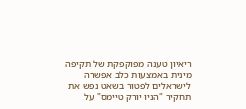ריאיון טענה מפוקפקת של תקיפה מינית באמצעות כלב אפשרה לישראלים לפטור בשאט נפש את תחקיר "הניו יורק טיימס" על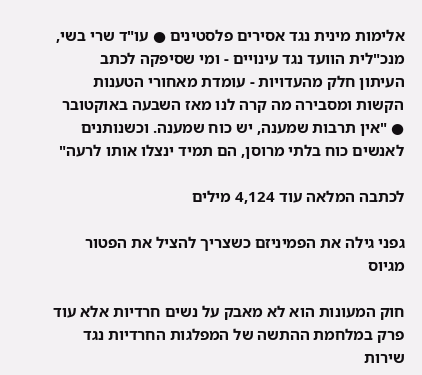אלימות מינית נגד אסירים פלסטינים ● עו"ד שרי בשי, מנכ"לית הוועד נגד עינויים - ומי שסיפקה לכתב העיתון חלק מהעדויות - עומדת מאחורי הטענות הקשות ומסבירה מה קרה לנו מאז השבעה באוקטובר ● "אין תרבות שמענה, יש כוח שמענה. וכשנותנים לאנשים כוח בלתי מרוסן, הם תמיד ינצלו אותו לרעה"

לכתבה המלאה עוד 4,124 מילים

גפני גילה את הפמיניזם כשצריך להציל את הפטור מגיוס

חוק המעונות הוא לא מאבק על נשים חרדיות אלא עוד פרק במלחמת ההתשה של המפלגות החרדיות נגד שירות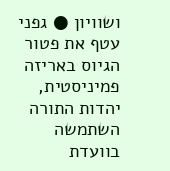ושוויון ● גפני עטף את פטור הגיוס באריזה פמיניסטית, יהדות התורה השתמשה בוועדת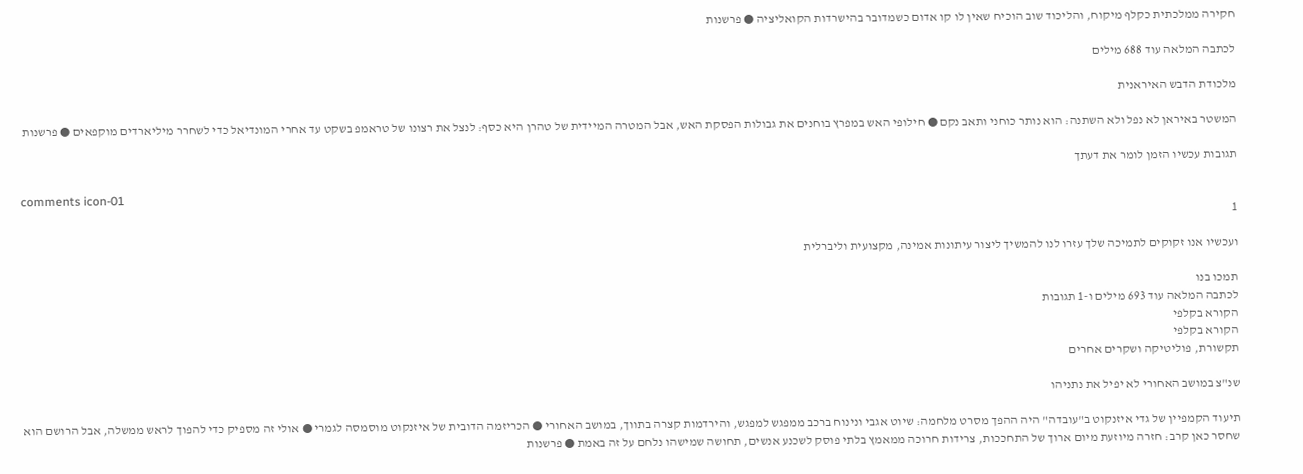חקירה ממלכתית כקלף מיקוח, והליכוד שוב הוכיח שאין לו קו אדום כשמדובר בהישרדות הקואליציה ● פרשנות

לכתבה המלאה עוד 688 מילים

מלכודת הדבש האיראנית

המשטר באיראן לא נפל ולא השתנה: הוא נותר כוחני ותאב נקם ● חילופי האש במפרץ בוחנים את גבולות הפסקת האש, אבל המטרה המיידית של טהרן היא כסף: לנצל את רצונו של טראמפ בשקט עד אחרי המונדיאל כדי לשחרר מיליארדים מוקפאים ● פרשנות

תגובות עכשיו הזמן לומר את דעתך

comments icon-01
1

ועכשיו אנו זקוקים לתמיכה שלך עזרו לנו להמשיך ליצור עיתונות אמינה, מקצועית וליברלית

תמכו בנו
לכתבה המלאה עוד 693 מילים ו-1 תגובות
הקורא בקלפי
הקורא בקלפי
תקשורת, פוליטיקה ושקרים אחרים

שנ"צ במושב האחורי לא יפיל את נתניהו

תיעוד הקמפיין של גדי איזנקוט ב"עובדה" היה ההפך מסרט מלחמה: שיוט אגבי ונינוח ברכב ממפגש למפגש, והירדמות קצרה בתווך, במושב האחורי ● הכריזמה הדובית של איזנקוט מוסמסה לגמרי ● אולי זה מספיק כדי להפוך לראש ממשלה, אבל הרושם הוא שחסר כאן קרב: חזרה מיוזעת מיום ארוך של התחככות, צרידות חרוכה ממאמץ בלתי פוסק לשכנע אנשים, תחושה שמישהו נלחם על זה באמת ● פרשנות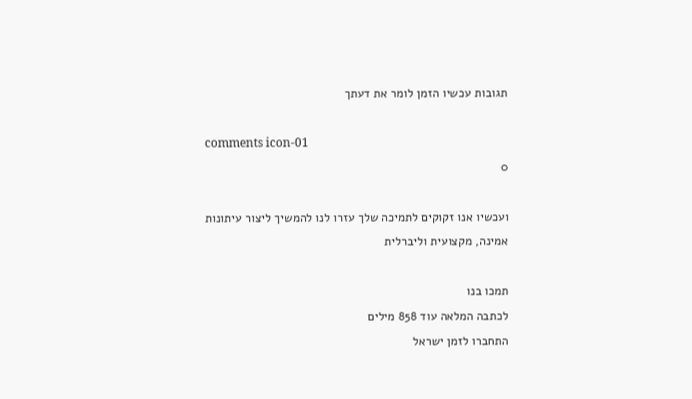תגובות עכשיו הזמן לומר את דעתך

comments icon-01
0

ועכשיו אנו זקוקים לתמיכה שלך עזרו לנו להמשיך ליצור עיתונות אמינה, מקצועית וליברלית

תמכו בנו
לכתבה המלאה עוד 858 מילים
התחברו לזמן ישראל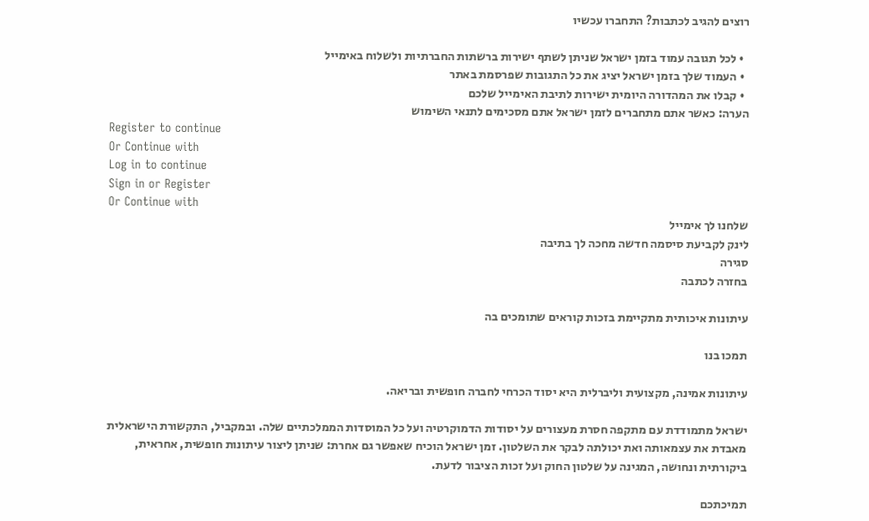רוצים להגיב לכתבות? התחברו עכשיו

  • לכל תגובה עמוד בזמן ישראל שניתן לשתף ישירות ברשתות החברתיות ולשלוח באימייל
  • העמוד שלך בזמן ישראל יציג את כל התגובות שפרסמת באתר
  • קבלו את המהדורה היומית ישירות לתיבת האימייל שלכם
הערה: כאשר אתם מתחברים לזמן ישראל אתם מסכימים לתנאי השימוש
Register to continue
Or Continue with
Log in to continue
Sign in or Register
Or Continue with
שלחנו לך אימייל
לינק לקביעת סיסמה חדשה מחכה לך בתיבה
סגירה
בחזרה לכתבה

עיתונות איכותית מתקיימת בזכות קוראים שתומכים בה

תמכו בנו

עיתונות אמינה, מקצועית וליברלית היא יסוד הכרחי לחברה חופשית ובריאה.

ישראל מתמודדת עם מתקפה חסרת מעצורים על יסודות הדמוקרטיה ועל כל המוסדות הממלכתיים שלה. ובמקביל, התקשורת הישראלית מאבדת את עצמאותה ואת יכולתה לבקר את השלטון. זמן ישראל הוכיח שאפשר גם אחרת: שניתן ליצור עיתונות חופשית, אחראית, ביקורתית ונחושה, המגינה על שלטון החוק ועל זכות הציבור לדעת.

תמיכתכם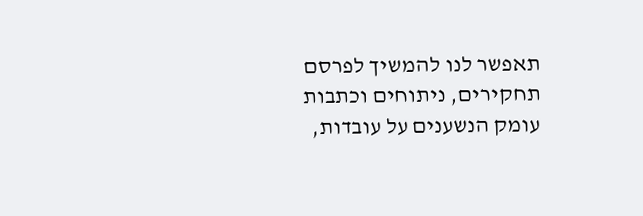תאפשר לנו להמשיך לפרסם תחקירים, ניתוחים וכתבות עומק הנשענים על עובדות,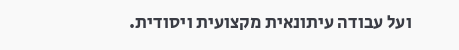ועל עבודה עיתונאית מקצועית ויסודית.